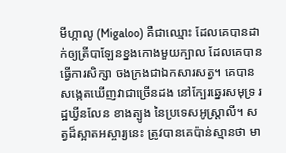មីហ្កាលូ (Migaloo) គឺជាឈ្មោះ ដែលគេបានដាក់ឲ្យត្រីបាឡែនខ្នងកោងមួយក្បាល ដែលគេបានធ្វើការសិក្សា ចងក្រងជាឯកសារសត្វ។ គេបានសង្កេតឃើញវាជាច្រើនដង នៅក្បែរឆ្នេរសមុទ្រ រដ្ឋឃ្វីនលែន ខាងត្បូង នៃប្រទេសអូស្រ្តាលី។ សត្វដ៏ស្អាតអស្ចារ្យនេះ ត្រូវបានគេប៉ាន់ស្មានថា មា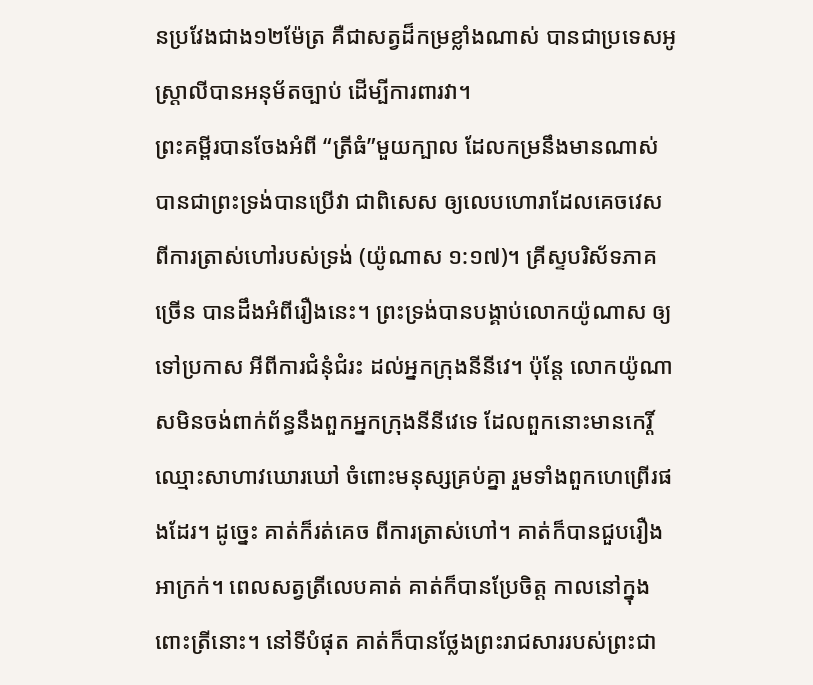នប្រវែងជាង១២ម៉ែត្រ គឺជាសត្វដ៏កម្រខ្លាំងណាស់ បានជាប្រទេសអូស្ត្រាលីបានអនុម័តច្បាប់ ដើម្បីការពារវា។
ព្រះគម្ពីរបានចែងអំពី “ត្រីធំ”មួយក្បាល ដែលកម្រនឹងមានណាស់ បានជាព្រះទ្រង់បានប្រើវា ជាពិសេស ឲ្យលេបហោរាដែលគេចវេសពីការត្រាស់ហៅរបស់ទ្រង់ (យ៉ូណាស ១:១៧)។ គ្រីស្ទបរិស័ទភាគច្រើន បានដឹងអំពីរឿងនេះ។ ព្រះទ្រង់បានបង្គាប់លោកយ៉ូណាស ឲ្យទៅប្រកាស អីពីការជំនុំជំរះ ដល់អ្នកក្រុងនីនីវេ។ ប៉ុន្ដែ លោកយ៉ូណាសមិនចង់ពាក់ព័ន្ធនឹងពួកអ្នកក្រុងនីនីវេទេ ដែលពួកនោះមានកេរ្តិ៍ឈ្មោះសាហាវឃោរឃៅ ចំពោះមនុស្សគ្រប់គ្នា រួមទាំងពួកហេព្រើរផងដែរ។ ដូច្នេះ គាត់ក៏រត់គេច ពីការត្រាស់ហៅ។ គាត់ក៏បានជួបរឿងអាក្រក់។ ពេលសត្វត្រីលេបគាត់ គាត់ក៏បានប្រែចិត្ដ កាលនៅក្នុងពោះត្រីនោះ។ នៅទីបំផុត គាត់ក៏បានថ្លែងព្រះរាជសាររបស់ព្រះជា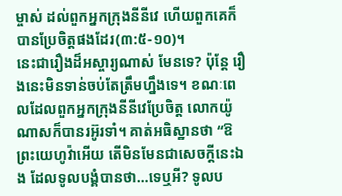ម្ចាស់ ដល់ពួកអ្នកក្រុងនីនីវេ ហើយពួកគេក៏បានប្រែចិត្ដផងដែរ(៣:៥-១០)។
នេះជារឿងដ៏អស្ចារ្យណាស់ មែនទេ? ប៉ុន្តែ រឿងនេះមិនទាន់ចប់តែត្រឹមហ្នឹងទេ។ ខណៈពេលដែលពួកអ្នកក្រុងនីនីវេប្រែចិត្ត លោកយ៉ូណាសក៏បានរអ៊ូរទាំ។ គាត់អធិស្ឋានថា “ឱព្រះយេហូវ៉ាអើយ តើមិនមែនជាសេចក្តីនេះឯង ដែលទូលបង្គំបានថា…ទេឬអី? ទូលប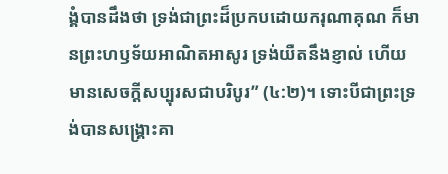ង្គំបានដឹងថា ទ្រង់ជាព្រះដ៏ប្រកបដោយករុណាគុណ ក៏មានព្រះហឫទ័យអាណិតអាសូរ ទ្រង់យឺតនឹងខ្ញាល់ ហើយមានសេចក្តីសប្បុរសជាបរិបូរ” (៤:២)។ ទោះបីជាព្រះទ្រង់បានសង្រ្គោះគា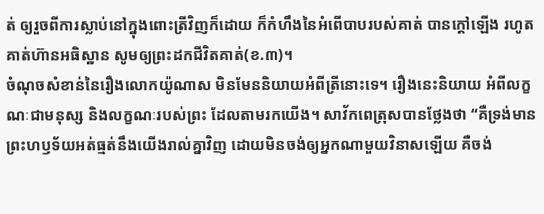ត់ ឲ្យរួចពីការស្លាប់នៅក្នុងពោះត្រីវិញក៏ដោយ ក៏កំហឹងនៃអំពើបាបរបស់គាត់ បានក្ដៅឡើង រហូតគាត់ហ៊ានអធិស្ឋាន សូមឲ្យព្រះដកជីវិតគាត់(ខ.៣)។
ចំណុចសំខាន់នៃរឿងលោកយ៉ូណាស មិនមែននិយាយអំពីត្រីនោះទេ។ រឿងនេះនិយាយ អំពីលក្ខណៈជាមនុស្ស និងលក្ខណៈរបស់ព្រះ ដែលតាមរកយើង។ សាវ័កពេត្រុសបានថ្លែងថា “គឺទ្រង់មានព្រះហឫទ័យអត់ធ្មត់នឹងយើងរាល់គ្នាវិញ ដោយមិនចង់ឲ្យអ្នកណាមួយវិនាសឡើយ គឺចង់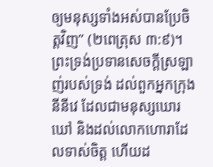ឲ្យមនុស្សទាំងអស់បានប្រែចិត្តវិញ” (២ពេត្រុស ៣:៩)។ ព្រះទ្រង់ប្រទានសេចក្ដីស្រឡាញ់របស់ទ្រង់ ដល់ពួកអ្នកក្រុងនីនីវេ ដែលជាមនុស្សឃោរឃៅ និងដល់លោកហោរាដែលទាស់ចិត្ត ហើយដ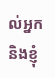ល់អ្នក និងខ្ញុំ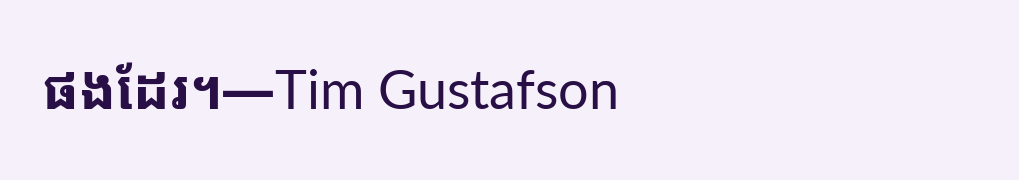ផងដែរ។—Tim Gustafson